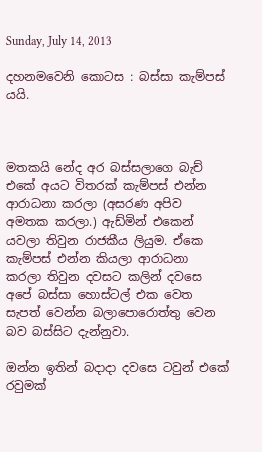Sunday, July 14, 2013

දහනමවෙනි කොටස : බස්සා කැම්පස් යයි.



මතකයි නේද අර බස්සලාගෙ බැච් එකේ අයට විතරක් කැම්පස් එන්න ආරාධනා කරලා (අසරණ අපිව අමතක කරලා.) ඇඩ්මින් එකෙන් යවලා තිවුන රාජකීය ලියුම. ඒකෙ කැම්පස් එන්න කියලා ආරාධනා කරලා තිවුන දවසට කලින් දවසෙ අපේ බස්සා හොස්ටල් එක වෙත සැපත් වෙන්න බලාපොරොත්තු වෙන බව බස්සිට දැන්නුවා.

ඔන්න ඉතින් බදාදා දවසෙ ටවුන් එකේ රවුමක්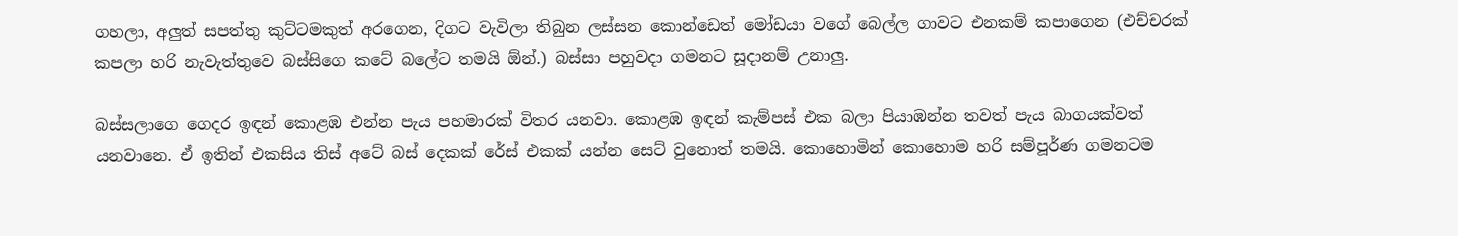ගහලා, අලුත් සපත්තු කුට්ටමකුත් අරගෙන, දිගට වැවිලා තිබුන ලස්සන කොන්ඩෙත් මෝඩයා වගේ බෙල්ල ගාවට එනකම් කපාගෙන (එච්චරක් කපලා හරි නැවැත්තුවෙ බස්සිගෙ කටේ බලේට තමයි ඕන්.) බස්සා පහුවදා ගමනට සූදානම් උනාලු.

බස්සලාගෙ ගෙදර ඉඳන් කොළඹ එන්න පැය පහමාරක් විතර යනවා. කොළඹ ඉඳන් කැම්පස් එක බලා පියාඹන්න තවත් පැය බාගයක්වත් යනවානෙ. ඒ ඉතින් එකසිය තිස් අටේ බස් දෙකක් රේස් එකක් යන්න සෙට් වුනොත් තමයි. කොහොමින් කොහොම හරි සම්පූර්ණ ගමනටම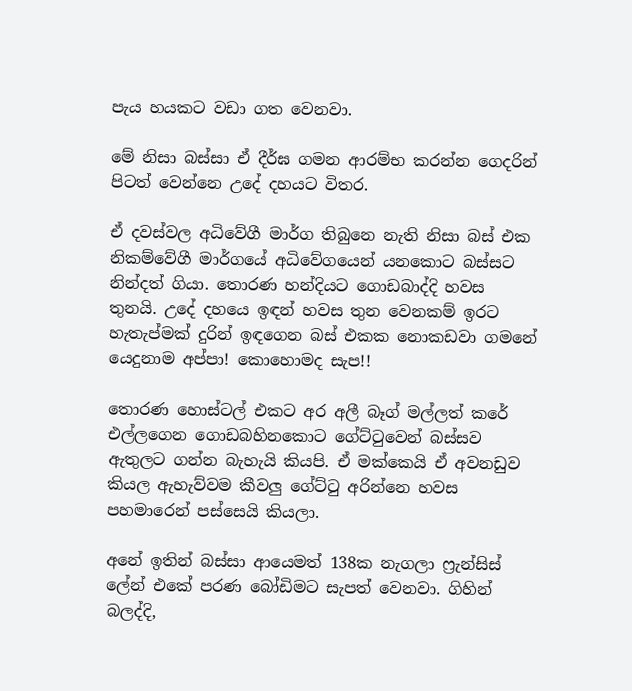පැය හයකට වඩා ගත වෙනවා.

මේ නිසා බස්සා ඒ දීර්ඝ ගමන ආරම්භ කරන්න ගෙදරින් පිටත් වෙන්නෙ උදේ දහයට විතර.

ඒ දවස්වල අධිවේගී මාර්ග තිබුනෙ නැති නිසා බස් එක නිකම්වේගී මාර්ගයේ අධිවේගයෙන් යනකොට බස්සට නින්දත් ගියා. තොරණ හන්දියට ගොඩබාද්දි හවස තුනයි. උදේ දහයෙ ඉඳන් හවස තුන වෙනකම් ඉරට හැතැප්මක් දුරින් ඉඳගෙන බස් එකක නොකඩවා ගමනේ යෙදුනාම අප්පා! කොහොමද සැප!!

තොරණ හොස්ටල් එකට අර අලී බෑග් මල්ලත් කරේ එල්ලගෙන ගොඩබහිනකොට ගේට්ටුවෙන් බස්සව ඇතුලට ගන්න බැහැයි කියපි. ඒ මක්කෙයි ඒ අවනඩුව කියල ඇහැව්වම කීවලු ගේට්ටු අරින්නෙ හවස පහමාරෙන් පස්සෙයි කියලා.

අනේ ඉතින් බස්සා ආයෙමත් 138ක නැගලා ෆ්‍රැන්සිස් ලේන් එකේ පරණ බෝඩිමට සැපත් වෙනවා. ගිහින් බලද්දි,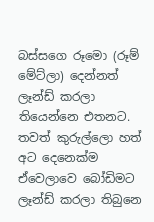බස්සගෙ රූමො (රූම් මේට්ලා) දෙන්නත් ලෑන්ඩ් කරලා තියෙන්නෙ එතනට. තවත් කුරුල්ලො හත් අට දෙනෙක්ම ඒවෙලාවෙ බෝඩිමට ලෑන්ඩ් කරලා තිබුනෙ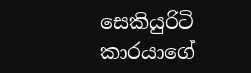සෙකියුරිටි කාරයාගේ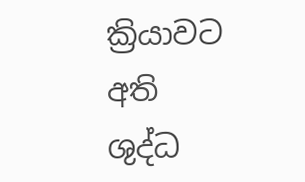ක්‍රියාවට අති ශුද්ධ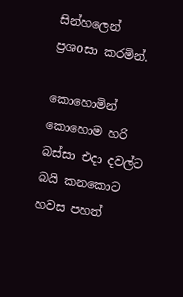සින්හලෙන් ප්‍රශoසා කරමින්.

කොහොමින් කොහොම හරි බස්සා එදා දවල්ට බයි කනකොට හවස පහත්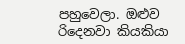පහුවෙලා. ඔළුව රිදෙනවා කියකියා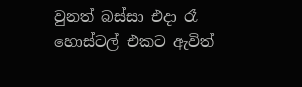වුනත් බස්සා එදා රෑ හොස්ටල් එකට ඇවිත්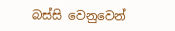බස්සි වෙනුවෙන්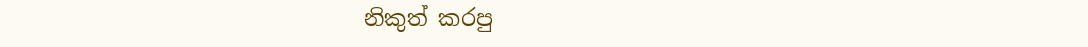නිකුත් කරපු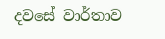දවසේ වාර්තාව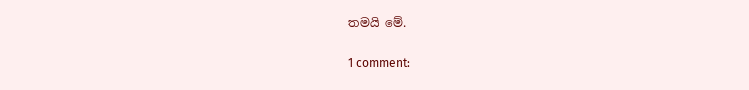තමයි මේ.

1 comment: